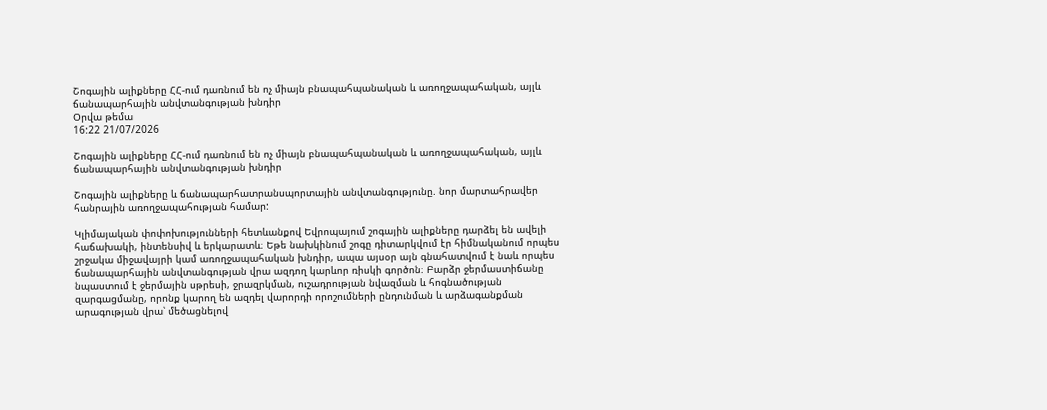Շոգային ալիքները ՀՀ-ում դառնում են ոչ միայն բնապահպանական և առողջապահական, այլև ճանապարհային անվտանգության խնդիր
Օրվա թեմա
16:22 21/07/2026

Շոգային ալիքները ՀՀ-ում դառնում են ոչ միայն բնապահպանական և առողջապահական, այլև ճանապարհային անվտանգության խնդիր

Շոգային ալիքները և ճանապարհատրանսպորտային անվտանգությունը. նոր մարտահրավեր հանրային առողջապահության համար:

Կլիմայական փոփոխությունների հետևանքով Եվրոպայում շոգային ալիքները դարձել են ավելի հաճախակի, ինտենսիվ և երկարատև։ Եթե նախկինում շոգը դիտարկվում էր հիմնականում որպես շրջակա միջավայրի կամ առողջապահական խնդիր, ապա այսօր այն գնահատվում է նաև որպես ճանապարհային անվտանգության վրա ազդող կարևոր ռիսկի գործոն։ Բարձր ջերմաստիճանը նպաստում է ջերմային սթրեսի, ջրազրկման, ուշադրության նվազման և հոգնածության զարգացմանը, որոնք կարող են ազդել վարորդի որոշումների ընդունման և արձագանքման արագության վրա՝ մեծացնելով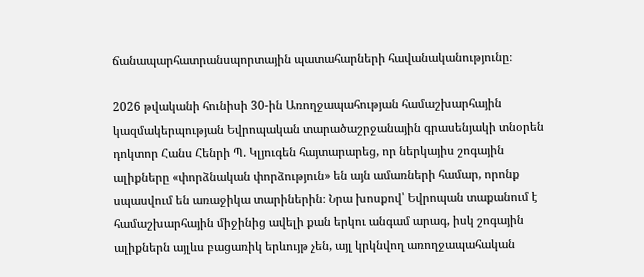ճանապարհատրանսպորտային պատահարների հավանականությունը։

2026 թվականի հունիսի 30-ին Առողջապահության համաշխարհային կազմակերպության Եվրոպական տարածաշրջանային գրասենյակի տնօրեն դոկտոր Հանս Հենրի Պ. Կլյուգեն հայտարարեց, որ ներկայիս շոգային ալիքները «փորձնական փորձություն» են այն ամառների համար, որոնք սպասվում են առաջիկա տարիներին։ Նրա խոսքով՝ Եվրոպան տաքանում է համաշխարհային միջինից ավելի քան երկու անգամ արագ, իսկ շոգային ալիքներն այլևս բացառիկ երևույթ չեն, այլ կրկնվող առողջապահական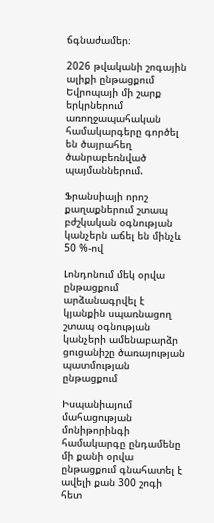ճգնաժամեր։

2026 թվականի շոգային ալիքի ընթացքում Եվրոպայի մի շարք երկրներում առողջապահական համակարգերը գործել են ծայրահեղ ծանրաբեռնված պայմաններում.

Ֆրանսիայի որոշ քաղաքներում շտապ բժշկական օգնության կանչերն աճել են մինչև 50 %-ով

Լոնդոնում մեկ օրվա ընթացքում արձանագրվել է կյանքին սպառնացող շտապ օգնության կանչերի ամենաբարձր ցուցանիշը ծառայության պատմության ընթացքում

Իսպանիայում մահացության մոնիթորինգի համակարգը ընդամենը մի քանի օրվա ընթացքում գնահատել է ավելի քան 300 շոգի հետ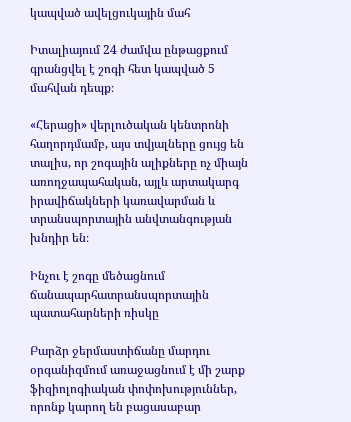կապված ավելցուկային մահ

Իտալիայում 24 ժամվա ընթացքում գրանցվել է շոգի հետ կապված 5 մահվան դեպք։

«Հերացի» վերլուծական կենտրոնի հաղորդմամբ, այս տվյալները ցույց են տալիս, որ շոգային ալիքները ոչ միայն առողջապահական, այլև արտակարգ իրավիճակների կառավարման և տրանսպորտային անվտանգության խնդիր են։

Ինչու է շոգը մեծացնում ճանապարհատրանսպորտային պատահարների ռիսկը

Բարձր ջերմաստիճանը մարդու օրգանիզմում առաջացնում է մի շարք ֆիզիոլոգիական փոփոխություններ, որոնք կարող են բացասաբար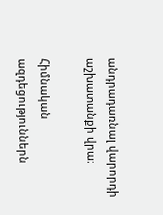անդրադառնալ վարորդի աշխատանքի վրա։

Հիմնական ազդեցություններն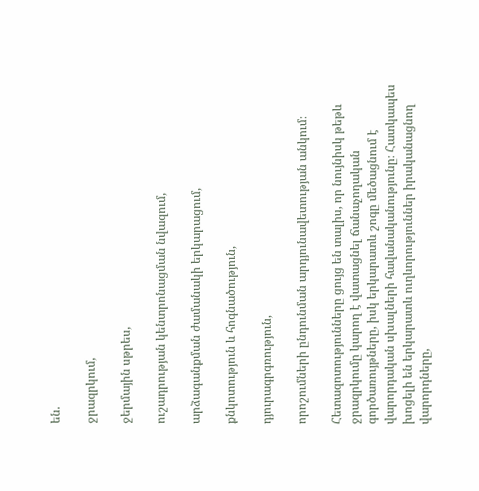են.

ջրազրկում,

ջերմային սթրես,

ուշադրության կենտրոնացման նվազում,

արձագանքման ժամանակի երկարացում,

քնկոտություն և հոգնածություն,

դյուրագրգռություն,

որոշումների ընդունման արդյունավետության անկում։

Հետազոտությունները ցույց են տալիս, որ նույնիսկ թեթև ջրազրկումը կարող է վատացնել ճանաչողական գործառույթները, իսկ երկարատև շոգը մեծացնում է վարորդական սխալների հավանականությունը։ Հատկապես խոցելի են երկարատև ուղևորություններ իրականացնող վարորդները,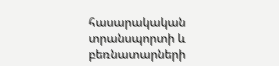հասարակական տրանսպորտի և բեռնատարների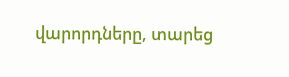վարորդները, տարեց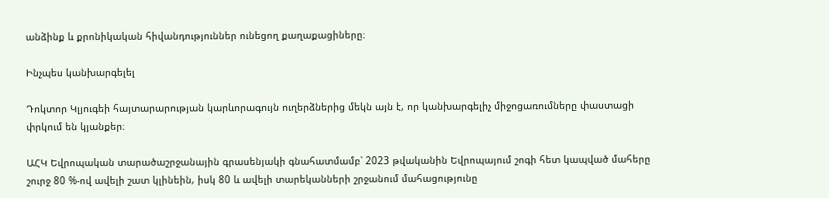անձինք և քրոնիկական հիվանդություններ ունեցող քաղաքացիները։

Ինչպես կանխարգելել

Դոկտոր Կլյուգեի հայտարարության կարևորագույն ուղերձներից մեկն այն է, որ կանխարգելիչ միջոցառումները փաստացի փրկում են կյանքեր։

ԱՀԿ Եվրոպական տարածաշրջանային գրասենյակի գնահատմամբ՝ 2023 թվականին Եվրոպայում շոգի հետ կապված մահերը շուրջ 80 %-ով ավելի շատ կլինեին, իսկ 80 և ավելի տարեկանների շրջանում մահացությունը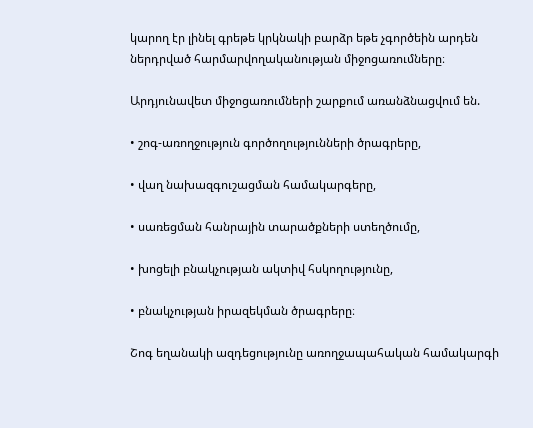կարող էր լինել գրեթե կրկնակի բարձր եթե չգործեին արդեն ներդրված հարմարվողականության միջոցառումները։

Արդյունավետ միջոցառումների շարքում առանձնացվում են.

• շոգ-առողջություն գործողությունների ծրագրերը,

• վաղ նախազգուշացման համակարգերը,

• սառեցման հանրային տարածքների ստեղծումը,

• խոցելի բնակչության ակտիվ հսկողությունը,

• բնակչության իրազեկման ծրագրերը։

Շոգ եղանակի ազդեցությունը առողջապահական համակարգի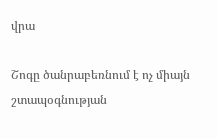վրա

Շոգը ծանրաբեռնում է ոչ միայն շտապօգնության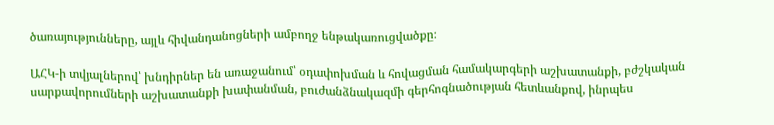ծառայությունները, այլև հիվանդանոցների ամբողջ ենթակառուցվածքը։

ԱՀԿ-ի տվյալներով՝ խնդիրներ են առաջանում՝ օդափոխման և հովացման համակարգերի աշխատանքի, բժշկական սարքավորումների աշխատանքի խափանման, բուժանձնակազմի գերհոգնածության հետևանքով, ինրպես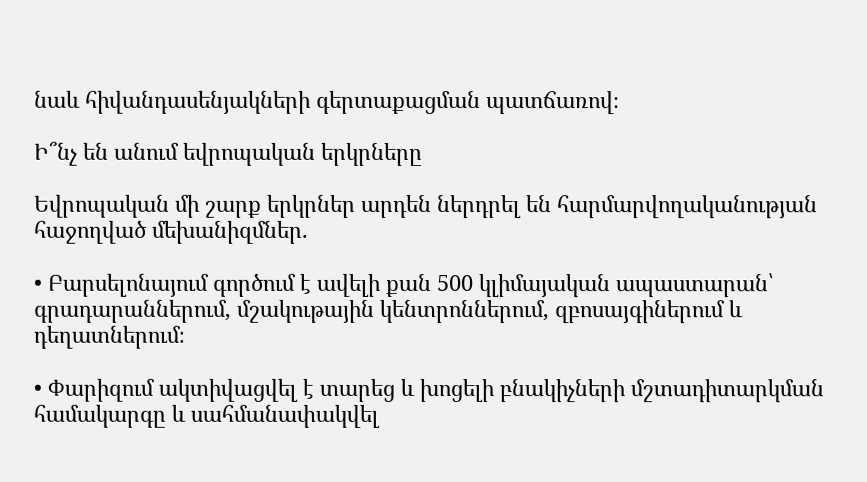նաև հիվանդասենյակների գերտաքացման պատճառով։

Ի՞նչ են անում եվրոպական երկրները

Եվրոպական մի շարք երկրներ արդեն ներդրել են հարմարվողականության հաջողված մեխանիզմներ.

• Բարսելոնայում գործում է ավելի քան 500 կլիմայական ապաստարան՝ գրադարաններում, մշակութային կենտրոններում, զբոսայգիներում և դեղատներում։

• Փարիզում ակտիվացվել է տարեց և խոցելի բնակիչների մշտադիտարկման համակարգը և սահմանափակվել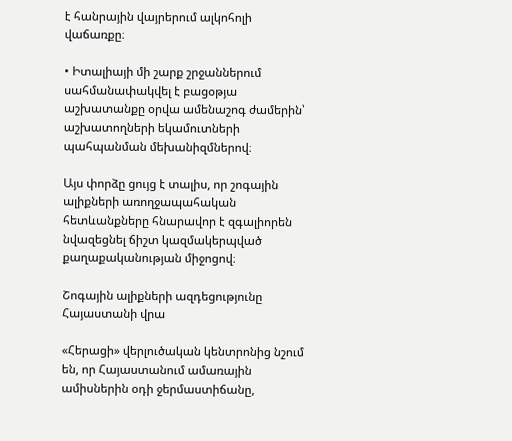է հանրային վայրերում ալկոհոլի վաճառքը։

• Իտալիայի մի շարք շրջաններում սահմանափակվել է բացօթյա աշխատանքը օրվա ամենաշոգ ժամերին՝ աշխատողների եկամուտների պահպանման մեխանիզմներով։

Այս փորձը ցույց է տալիս, որ շոգային ալիքների առողջապահական հետևանքները հնարավոր է զգալիորեն նվազեցնել ճիշտ կազմակերպված քաղաքականության միջոցով։

Շոգային ալիքների ազդեցությունը Հայաստանի վրա

«Հերացի» վերլուծական կենտրոնից նշում են, որ Հայաստանում ամառային ամիսներին օդի ջերմաստիճանը,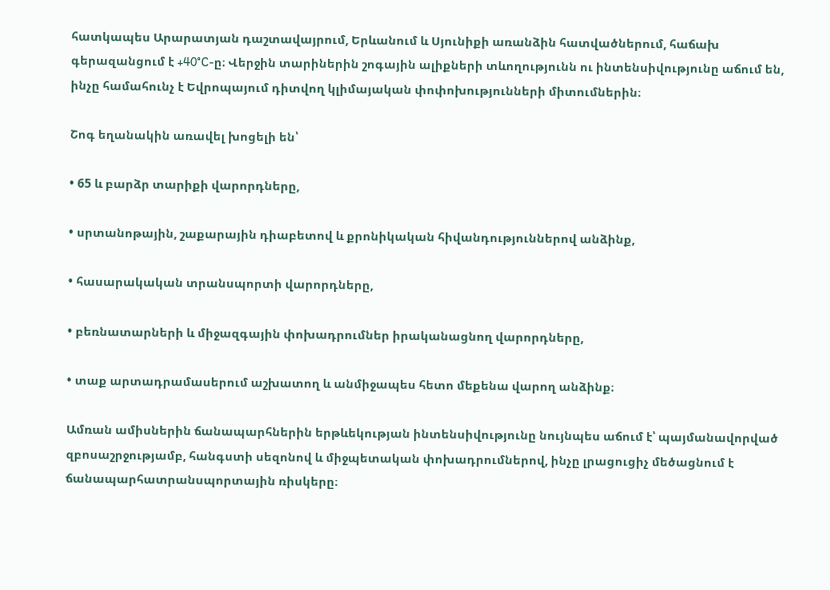հատկապես Արարատյան դաշտավայրում, Երևանում և Սյունիքի առանձին հատվածներում, հաճախ գերազանցում է +40°C-ը։ Վերջին տարիներին շոգային ալիքների տևողությունն ու ինտենսիվությունը աճում են, ինչը համահունչ է Եվրոպայում դիտվող կլիմայական փոփոխությունների միտումներին։

Շոգ եղանակին առավել խոցելի են՝

• 65 և բարձր տարիքի վարորդները,

• սրտանոթային, շաքարային դիաբետով և քրոնիկական հիվանդություններով անձինք,

• հասարակական տրանսպորտի վարորդները,

• բեռնատարների և միջազգային փոխադրումներ իրականացնող վարորդները,

• տաք արտադրամասերում աշխատող և անմիջապես հետո մեքենա վարող անձինք։

Ամռան ամիսներին ճանապարհներին երթևեկության ինտենսիվությունը նույնպես աճում է՝ պայմանավորված զբոսաշրջությամբ, հանգստի սեզոնով և միջպետական փոխադրումներով, ինչը լրացուցիչ մեծացնում է ճանապարհատրանսպորտային ռիսկերը։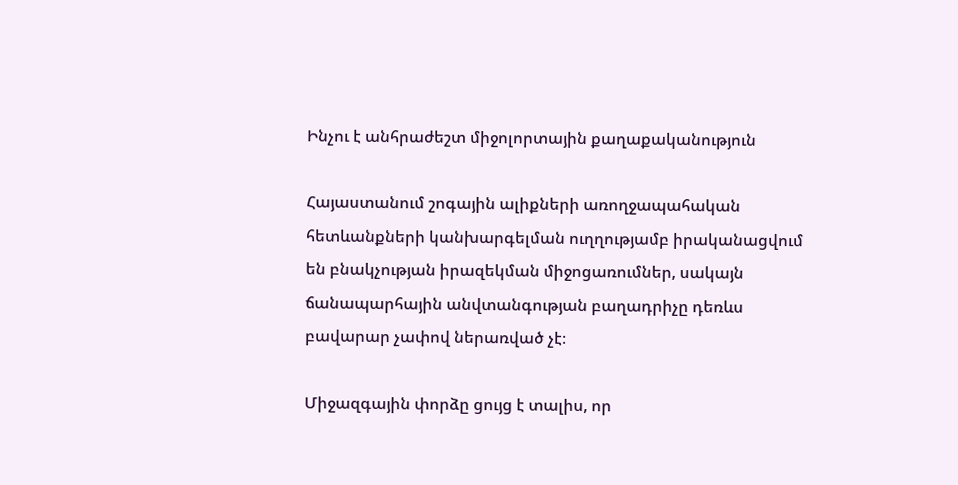Ինչու է անհրաժեշտ միջոլորտային քաղաքականություն

Հայաստանում շոգային ալիքների առողջապահական հետևանքների կանխարգելման ուղղությամբ իրականացվում են բնակչության իրազեկման միջոցառումներ, սակայն ճանապարհային անվտանգության բաղադրիչը դեռևս բավարար չափով ներառված չէ։

Միջազգային փորձը ցույց է տալիս, որ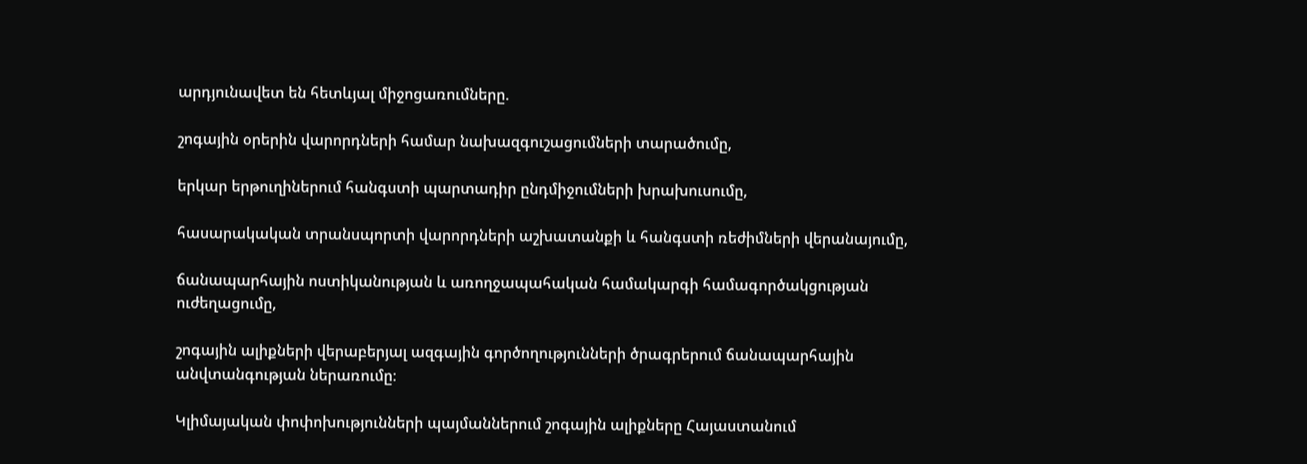արդյունավետ են հետևյալ միջոցառումները.

շոգային օրերին վարորդների համար նախազգուշացումների տարածումը,

երկար երթուղիներում հանգստի պարտադիր ընդմիջումների խրախուսումը,

հասարակական տրանսպորտի վարորդների աշխատանքի և հանգստի ռեժիմների վերանայումը,

ճանապարհային ոստիկանության և առողջապահական համակարգի համագործակցության ուժեղացումը,

շոգային ալիքների վերաբերյալ ազգային գործողությունների ծրագրերում ճանապարհային անվտանգության ներառումը։

Կլիմայական փոփոխությունների պայմաններում շոգային ալիքները Հայաստանում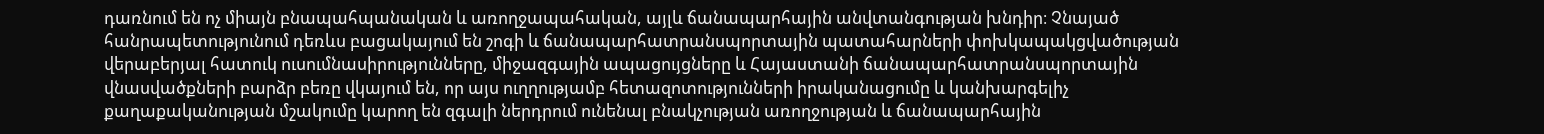դառնում են ոչ միայն բնապահպանական և առողջապահական, այլև ճանապարհային անվտանգության խնդիր։ Չնայած հանրապետությունում դեռևս բացակայում են շոգի և ճանապարհատրանսպորտային պատահարների փոխկապակցվածության վերաբերյալ հատուկ ուսումնասիրությունները, միջազգային ապացույցները և Հայաստանի ճանապարհատրանսպորտային վնասվածքների բարձր բեռը վկայում են, որ այս ուղղությամբ հետազոտությունների իրականացումը և կանխարգելիչ քաղաքականության մշակումը կարող են զգալի ներդրում ունենալ բնակչության առողջության և ճանապարհային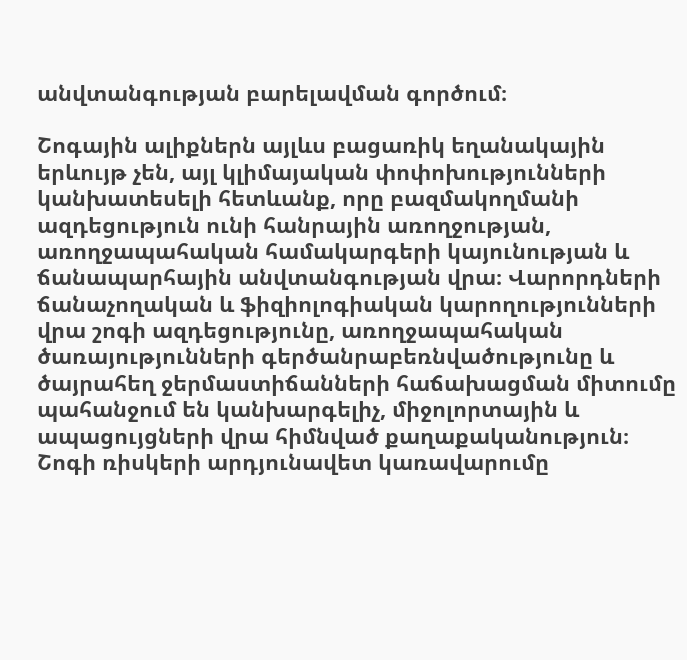անվտանգության բարելավման գործում։

Շոգային ալիքներն այլևս բացառիկ եղանակային երևույթ չեն, այլ կլիմայական փոփոխությունների կանխատեսելի հետևանք, որը բազմակողմանի ազդեցություն ունի հանրային առողջության, առողջապահական համակարգերի կայունության և ճանապարհային անվտանգության վրա։ Վարորդների ճանաչողական և ֆիզիոլոգիական կարողությունների վրա շոգի ազդեցությունը, առողջապահական ծառայությունների գերծանրաբեռնվածությունը և ծայրահեղ ջերմաստիճանների հաճախացման միտումը պահանջում են կանխարգելիչ, միջոլորտային և ապացույցների վրա հիմնված քաղաքականություն։ Շոգի ռիսկերի արդյունավետ կառավարումը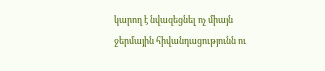կարող է նվազեցնել ոչ միայն ջերմային հիվանդացությունն ու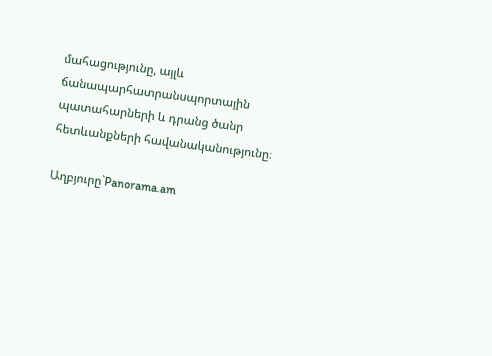մահացությունը, այլև ճանապարհատրանսպորտային պատահարների և դրանց ծանր հետևանքների հավանականությունը։

Աղբյուրը`Panorama.am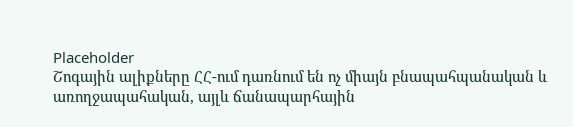Placeholder
Շոգային ալիքները ՀՀ-ում դառնում են ոչ միայն բնապահպանական և առողջապահական, այլև ճանապարհային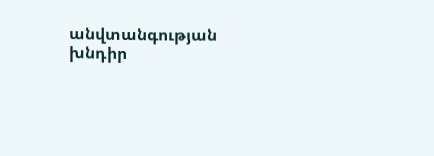անվտանգության խնդիր